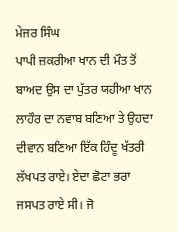ਮੇਜਰ ਸਿੰਘ
ਪਾਪੀ ਜ਼ਕਰੀਆ ਖਾਨ ਦੀ ਮੌਤ ਤੋਂ ਬਾਅਦ ਉਸ ਦਾ ਪੁੱਤਰ ਯਹੀਆ ਖਾਨ ਲਾਹੌਰ ਦਾ ਨਵਾਬ ਬਣਿਆ ਤੇ ਉਹਦਾ ਦੀਵਾਨ ਬਣਿਆ ਇੱਕ ਹਿੰਦੂ ਖੱਤਰੀ ਲੱਖਪਤ ਰਾਏ। ਏਦਾ ਛੋਟਾ ਭਰਾ ਜਸਪਤ ਰਾਏ ਸੀ। ਜੋ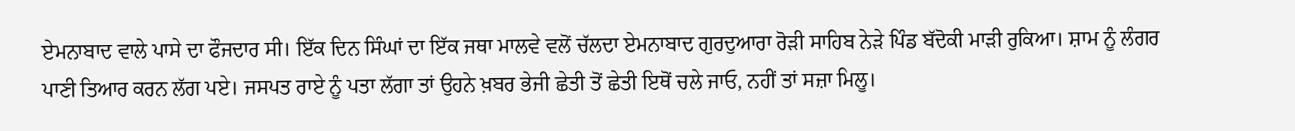ਏਮਨਾਬਾਦ ਵਾਲੇ ਪਾਸੇ ਦਾ ਫੌਜਦਾਰ ਸੀ। ਇੱਕ ਦਿਨ ਸਿੰਘਾਂ ਦਾ ਇੱਕ ਜਥਾ ਮਾਲਵੇ ਵਲੋਂ ਚੱਲਦਾ ਏਮਨਾਬਾਦ ਗੁਰਦੁਆਰਾ ਰੋੜੀ ਸਾਹਿਬ ਨੇਡ਼ੇ ਪਿੰਡ ਬੱਦੋਕੀ ਮਾੜੀ ਰੁਕਿਆ। ਸ਼ਾਮ ਨੂੰ ਲੰਗਰ ਪਾਣੀ ਤਿਆਰ ਕਰਨ ਲੱਗ ਪਏ। ਜਸਪਤ ਰਾਏ ਨੂੰ ਪਤਾ ਲੱਗਾ ਤਾਂ ਉਹਨੇ ਖ਼ਬਰ ਭੇਜੀ ਛੇਤੀ ਤੋਂ ਛੇਤੀ ਇਥੋਂ ਚਲੇ ਜਾਓ, ਨਹੀਂ ਤਾਂ ਸਜ਼ਾ ਮਿਲੂ।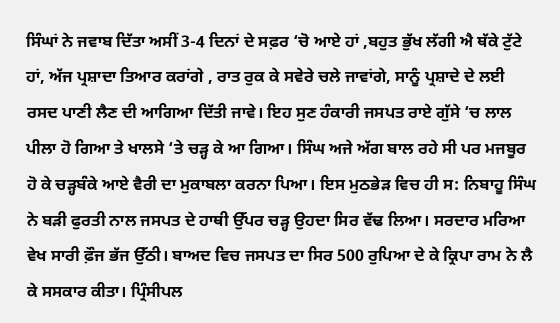ਸਿੰਘਾਂ ਨੇ ਜਵਾਬ ਦਿੱਤਾ ਅਸੀਂ 3-4 ਦਿਨਾਂ ਦੇ ਸਫ਼ਰ ‘ਚੋ ਆਏ ਹਾਂ ,ਬਹੁਤ ਭੁੱਖ ਲੱਗੀ ਐ ਥੱਕੇ ਟੁੱਟੇ ਹਾਂ, ਅੱਜ ਪ੍ਰਸ਼ਾਦਾ ਤਿਆਰ ਕਰਾਂਗੇ , ਰਾਤ ਰੁਕ ਕੇ ਸਵੇਰੇ ਚਲੇ ਜਾਵਾਂਗੇ, ਸਾਨੂੰ ਪ੍ਰਸ਼ਾਦੇ ਦੇ ਲਈ ਰਸਦ ਪਾਣੀ ਲੈਣ ਦੀ ਆਗਿਆ ਦਿੱਤੀ ਜਾਵੇ। ਇਹ ਸੁਣ ਹੰਕਾਰੀ ਜਸਪਤ ਰਾਏ ਗੁੱਸੇ ‘ਚ ਲਾਲ ਪੀਲਾ ਹੋ ਗਿਆ ਤੇ ਖਾਲਸੇ ‘ਤੇ ਚੜ੍ਹ ਕੇ ਆ ਗਿਆ। ਸਿੰਘ ਅਜੇ ਅੱਗ ਬਾਲ ਰਹੇ ਸੀ ਪਰ ਮਜਬੂਰ ਹੋ ਕੇ ਚੜ੍ਹਬੰਕੇ ਆਏ ਵੈਰੀ ਦਾ ਮੁਕਾਬਲਾ ਕਰਨਾ ਪਿਆ। ਇਸ ਮੁਠਭੇੜ ਵਿਚ ਹੀ ਸ: ਨਿਬਾਹੂ ਸਿੰਘ ਨੇ ਬੜੀ ਫੁਰਤੀ ਨਾਲ ਜਸਪਤ ਦੇ ਹਾਥੀ ਉੱਪਰ ਚੜ੍ਹ ਉਹਦਾ ਸਿਰ ਵੱਢ ਲਿਆ। ਸਰਦਾਰ ਮਰਿਆ ਵੇਖ ਸਾਰੀ ਫ਼ੌਜ ਭੱਜ ਉੱਠੀ। ਬਾਅਦ ਵਿਚ ਜਸਪਤ ਦਾ ਸਿਰ 500 ਰੁਪਿਆ ਦੇ ਕੇ ਕ੍ਰਿਪਾ ਰਾਮ ਨੇ ਲੈ ਕੇ ਸਸਕਾਰ ਕੀਤਾ। ਪ੍ਰਿੰਸੀਪਲ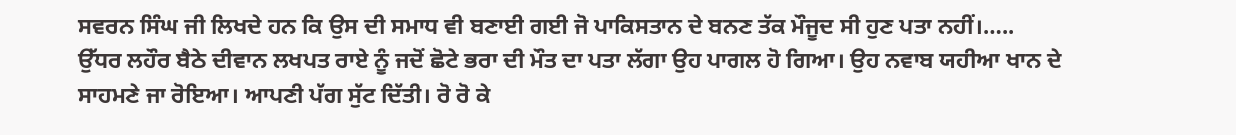ਸਵਰਨ ਸਿੰਘ ਜੀ ਲਿਖਦੇ ਹਨ ਕਿ ਉਸ ਦੀ ਸਮਾਧ ਵੀ ਬਣਾਈ ਗਈ ਜੋ ਪਾਕਿਸਤਾਨ ਦੇ ਬਨਣ ਤੱਕ ਮੌਜੂਦ ਸੀ ਹੁਣ ਪਤਾ ਨਹੀਂ।…..
ਉੱਧਰ ਲਹੌਰ ਬੈਠੇ ਦੀਵਾਨ ਲਖਪਤ ਰਾਏ ਨੂੰ ਜਦੋਂ ਛੋਟੇ ਭਰਾ ਦੀ ਮੌਤ ਦਾ ਪਤਾ ਲੱਗਾ ਉਹ ਪਾਗਲ ਹੋ ਗਿਆ। ਉਹ ਨਵਾਬ ਯਹੀਆ ਖਾਨ ਦੇ ਸਾਹਮਣੇ ਜਾ ਰੋਇਆ। ਆਪਣੀ ਪੱਗ ਸੁੱਟ ਦਿੱਤੀ। ਰੋ ਰੋ ਕੇ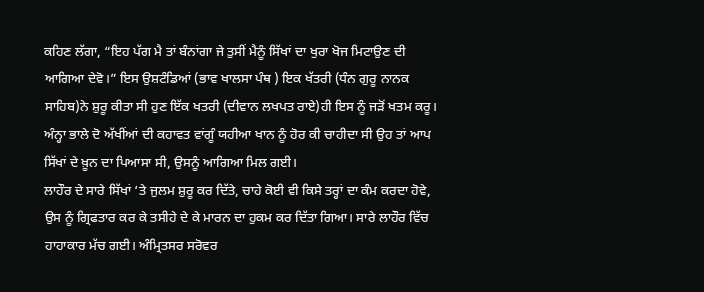ਕਹਿਣ ਲੱਗਾ, “ਇਹ ਪੱਗ ਮੈ ਤਾਂ ਬੰਨਾਂਗਾ ਜੇ ਤੁਸੀਂ ਮੈਨੂੰ ਸਿੱਖਾਂ ਦਾ ਖੁਰਾ ਖੋਜ ਮਿਟਾਉਣ ਦੀ ਆਗਿਆ ਦੇਵੋ।” ਇਸ ਉਸ਼ਟੰਡਿਆਂ (ਭਾਵ ਖਾਲਸਾ ਪੰਥ ) ਇਕ ਖੱਤਰੀ (ਧੰਨ ਗੁਰੂ ਨਾਨਕ ਸਾਹਿਬ)ਨੇ ਸ਼ੁਰੂ ਕੀਤਾ ਸੀ ਹੁਣ ਇੱਕ ਖਤਰੀ (ਦੀਵਾਨ ਲਖਪਤ ਰਾਏ)ਹੀ ਇਸ ਨੂੰ ਜੜੋਂ ਖਤਮ ਕਰੂ। ਅੰਨ੍ਹਾ ਭਾਲੇ ਦੋ ਅੱਖੀਂਆਂ ਦੀ ਕਹਾਵਤ ਵਾਂਗੂੰ ਯਹੀਆ ਖਾਨ ਨੂੰ ਹੋਰ ਕੀ ਚਾਹੀਦਾ ਸੀ ਉਹ ਤਾਂ ਆਪ ਸਿੱਖਾਂ ਦੇ ਖ਼ੂਨ ਦਾ ਪਿਆਸਾ ਸੀ, ਉਸਨੂੰ ਆਗਿਆ ਮਿਲ ਗਈ।
ਲਾਹੌਰ ਦੇ ਸਾਰੇ ਸਿੱਖਾਂ ‘ਤੇ ਜੁਲਮ ਸ਼ੁਰੂ ਕਰ ਦਿੱਤੇ, ਚਾਹੇ ਕੋਈ ਵੀ ਕਿਸੇ ਤਰ੍ਹਾਂ ਦਾ ਕੰਮ ਕਰਦਾ ਹੋਵੇ, ਉਸ ਨੂੰ ਗ੍ਰਿਫਤਾਰ ਕਰ ਕੇ ਤਸੀਹੇ ਦੇ ਕੇ ਮਾਰਨ ਦਾ ਹੁਕਮ ਕਰ ਦਿੱਤਾ ਗਿਆ। ਸਾਰੇ ਲਾਹੌਰ ਵਿੱਚ ਹਾਹਾਕਾਰ ਮੱਚ ਗਈ। ਅੰਮ੍ਰਿਤਸਰ ਸਰੋਵਰ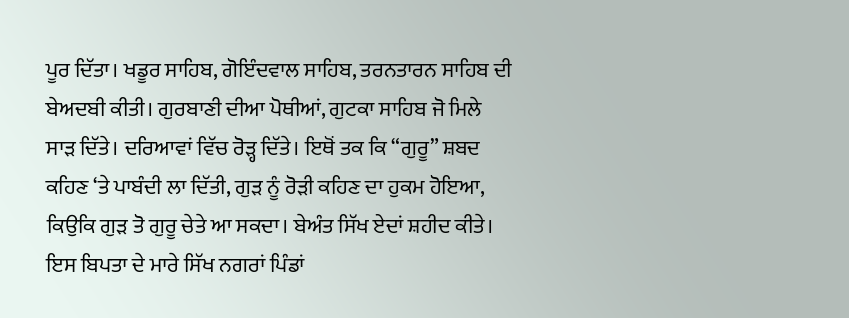ਪੂਰ ਦਿੱਤਾ। ਖਡੂਰ ਸਾਹਿਬ, ਗੋਇੰਦਵਾਲ ਸਾਹਿਬ, ਤਰਨਤਾਰਨ ਸਾਹਿਬ ਦੀ ਬੇਅਦਬੀ ਕੀਤੀ। ਗੁਰਬਾਣੀ ਦੀਆ ਪੋਥੀਆਂ, ਗੁਟਕਾ ਸਾਹਿਬ ਜੋ ਮਿਲੇ ਸਾੜ ਦਿੱਤੇ। ਦਰਿਆਵਾਂ ਵਿੱਚ ਰੋੜ੍ਹ ਦਿੱਤੇ। ਇਥੋਂ ਤਕ ਕਿ “ਗੁਰੂ” ਸ਼ਬਦ ਕਹਿਣ ‘ਤੇ ਪਾਬੰਦੀ ਲਾ ਦਿੱਤੀ, ਗੁੜ ਨੂੰ ਰੋੜੀ ਕਹਿਣ ਦਾ ਹੁਕਮ ਹੋਇਆ, ਕਿਉਕਿ ਗੁੜ ਤੋ ਗੁਰੂ ਚੇਤੇ ਆ ਸਕਦਾ। ਬੇਅੰਤ ਸਿੱਖ ਏਦਾਂ ਸ਼ਹੀਦ ਕੀਤੇ। ਇਸ ਬਿਪਤਾ ਦੇ ਮਾਰੇ ਸਿੱਖ ਨਗਰਾਂ ਪਿੰਡਾਂ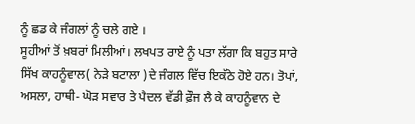ਨੂੰ ਛਡ ਕੇ ਜੰਗਲਾਂ ਨੂੰ ਚਲੇ ਗਏ ।
ਸੂਹੀਆਂ ਤੋਂ ਖ਼ਬਰਾਂ ਮਿਲੀਆਂ। ਲਖਪਤ ਰਾਏ ਨੂੰ ਪਤਾ ਲੱਗਾ ਕਿ ਬਹੁਤ ਸਾਰੇ ਸਿੱਖ ਕਾਹਨੂੰਵਾਲ( ਨੇੜੇ ਬਟਾਲਾ )ਦੇ ਜੰਗਲ ਵਿੱਚ ਇਕੱਠੇ ਹੋਏ ਹਨ। ਤੋਪਾਂ, ਅਸਲਾ, ਹਾਥੀ- ਘੋੜ ਸਵਾਰ ਤੇ ਪੈਦਲ ਵੱਡੀ ਫ਼ੌਜ ਲੈ ਕੇ ਕਾਹਨੂੰਵਾਨ ਦੇ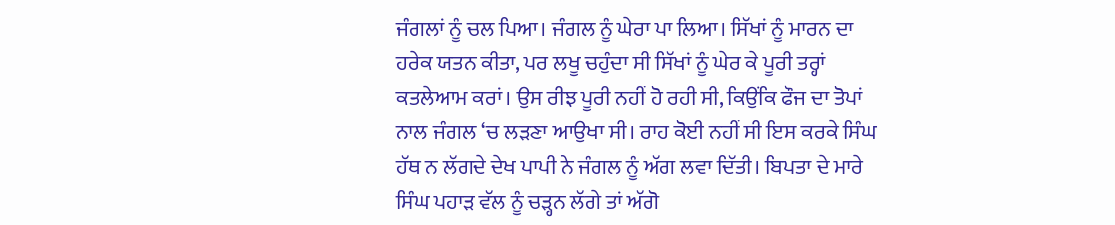ਜੰਗਲਾਂ ਨੂੰ ਚਲ ਪਿਆ। ਜੰਗਲ ਨੂੰ ਘੇਰਾ ਪਾ ਲਿਆ। ਸਿੱਖਾਂ ਨੂੰ ਮਾਰਨ ਦਾ ਹਰੇਕ ਯਤਨ ਕੀਤਾ, ਪਰ ਲਖੂ ਚਹੁੰਦਾ ਸੀ ਸਿੱਖਾਂ ਨੂੰ ਘੇਰ ਕੇ ਪੂਰੀ ਤਰ੍ਹਾਂ ਕਤਲੇਆਮ ਕਰਾਂ। ਉਸ ਰੀਝ ਪੂਰੀ ਨਹੀਂ ਹੋ ਰਹੀ ਸੀ, ਕਿਉਂਕਿ ਫੌਜ ਦਾ ਤੋਪਾਂ ਨਾਲ ਜੰਗਲ ‘ਚ ਲੜਣਾ ਆਉਖਾ ਸੀ। ਰਾਹ ਕੋਈ ਨਹੀਂ ਸੀ ਇਸ ਕਰਕੇ ਸਿੰਘ ਹੱਥ ਨ ਲੱਗਦੇ ਦੇਖ ਪਾਪੀ ਨੇ ਜੰਗਲ ਨੂੰ ਅੱਗ ਲਵਾ ਦਿੱਤੀ। ਬਿਪਤਾ ਦੇ ਮਾਰੇ ਸਿੰਘ ਪਹਾੜ ਵੱਲ ਨੂੰ ਚੜ੍ਹਨ ਲੱਗੇ ਤਾਂ ਅੱਗੋ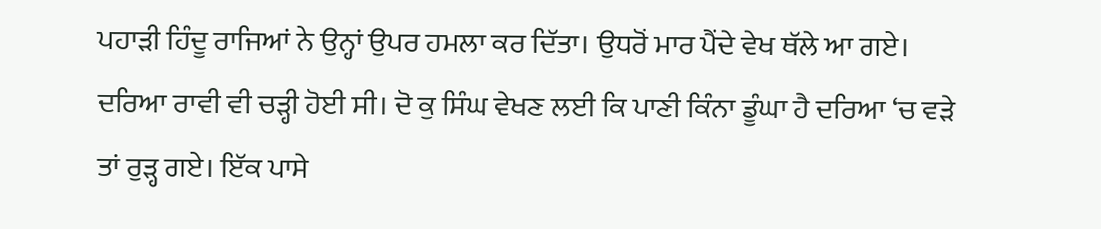ਪਹਾੜੀ ਹਿੰਦੂ ਰਾਜਿਆਂ ਨੇ ਉਨ੍ਹਾਂ ਉਪਰ ਹਮਲਾ ਕਰ ਦਿੱਤਾ। ਉਧਰੋਂ ਮਾਰ ਪੈਂਦੇ ਵੇਖ ਥੱਲੇ ਆ ਗਏ। ਦਰਿਆ ਰਾਵੀ ਵੀ ਚੜ੍ਹੀ ਹੋਈ ਸੀ। ਦੋ ਕੁ ਸਿੰਘ ਵੇਖਣ ਲਈ ਕਿ ਪਾਣੀ ਕਿੰਨਾ ਡੂੰਘਾ ਹੈ ਦਰਿਆ ‘ਚ ਵੜੇ ਤਾਂ ਰੁੜ੍ਹ ਗਏ। ਇੱਕ ਪਾਸੇ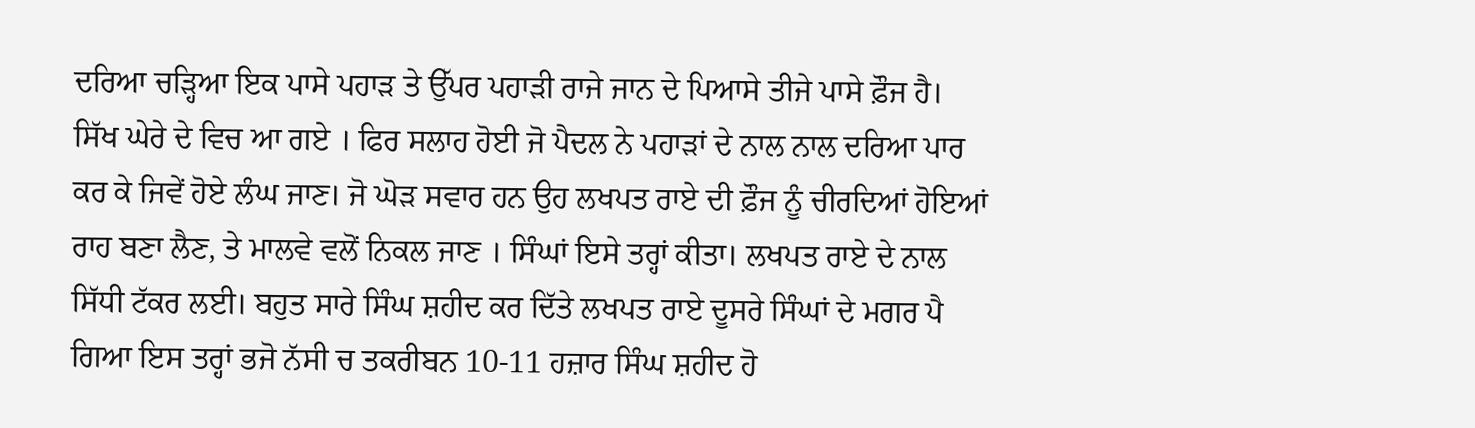ਦਰਿਆ ਚੜ੍ਹਿਆ ਇਕ ਪਾਸੇ ਪਹਾੜ ਤੇ ਉੱਪਰ ਪਹਾੜੀ ਰਾਜੇ ਜਾਨ ਦੇ ਪਿਆਸੇ ਤੀਜੇ ਪਾਸੇ ਫ਼ੌਜ ਹੈ। ਸਿੱਖ ਘੇਰੇ ਦੇ ਵਿਚ ਆ ਗਏ । ਫਿਰ ਸਲਾਹ ਹੋਈ ਜੋ ਪੈਦਲ ਨੇ ਪਹਾੜਾਂ ਦੇ ਨਾਲ ਨਾਲ ਦਰਿਆ ਪਾਰ ਕਰ ਕੇ ਜਿਵੇਂ ਹੋਏ ਲੰਘ ਜਾਣ। ਜੋ ਘੋੜ ਸਵਾਰ ਹਨ ਉਹ ਲਖਪਤ ਰਾਏ ਦੀ ਫ਼ੌਜ ਨੂੰ ਚੀਰਦਿਆਂ ਹੋਇਆਂ ਰਾਹ ਬਣਾ ਲੈਣ, ਤੇ ਮਾਲਵੇ ਵਲੋਂ ਨਿਕਲ ਜਾਣ । ਸਿੰਘਾਂ ਇਸੇ ਤਰ੍ਹਾਂ ਕੀਤਾ। ਲਖਪਤ ਰਾਏ ਦੇ ਨਾਲ ਸਿੱਧੀ ਟੱਕਰ ਲਈ। ਬਹੁਤ ਸਾਰੇ ਸਿੰਘ ਸ਼ਹੀਦ ਕਰ ਦਿੱਤੇ ਲਖਪਤ ਰਾਏ ਦੂਸਰੇ ਸਿੰਘਾਂ ਦੇ ਮਗਰ ਪੈ ਗਿਆ ਇਸ ਤਰ੍ਹਾਂ ਭਜੋ ਨੱਸੀ ਚ ਤਕਰੀਬਨ 10-11 ਹਜ਼ਾਰ ਸਿੰਘ ਸ਼ਹੀਦ ਹੋ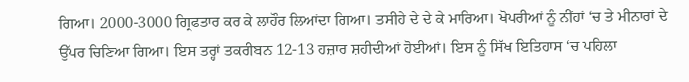ਗਿਆ। 2000-3000 ਗ੍ਰਿਫਤਾਰ ਕਰ ਕੇ ਲਾਹੌਰ ਲਿਆਂਦਾ ਗਿਆ। ਤਸੀਹੇ ਦੇ ਦੇ ਕੇ ਮਾਰਿਆ। ਖੋਪਰੀਆਂ ਨੂੰ ਨੀਂਹਾਂ ‘ਚ ਤੇ ਮੀਨਾਰਾਂ ਦੇ ਉੱਪਰ ਚਿਣਿਆ ਗਿਆ। ਇਸ ਤਰ੍ਹਾਂ ਤਕਰੀਬਨ 12-13 ਹਜ਼ਾਰ ਸ਼ਹੀਦੀਆਂ ਹੋਈਆਂ। ਇਸ ਨੂੰ ਸਿੱਖ ਇਤਿਹਾਸ ‘ਚ ਪਹਿਲਾ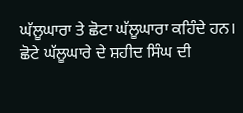ਘੱਲੂਘਾਰਾ ਤੇ ਛੋਟਾ ਘੱਲੂਘਾਰਾ ਕਹਿੰਦੇ ਹਨ।
ਛੋਟੇ ਘੱਲੂਘਾਰੇ ਦੇ ਸ਼ਹੀਦ ਸਿੰਘ ਦੀ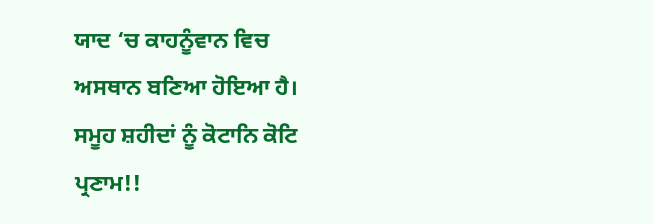ਯਾਦ ‘ਚ ਕਾਹਨੂੰਵਾਨ ਵਿਚ ਅਸਥਾਨ ਬਣਿਆ ਹੋਇਆ ਹੈ। ਸਮੂਹ ਸ਼ਹੀਦਾਂ ਨੂੰ ਕੋਟਾਨਿ ਕੋਟਿ ਪ੍ਰਣਾਮ!!